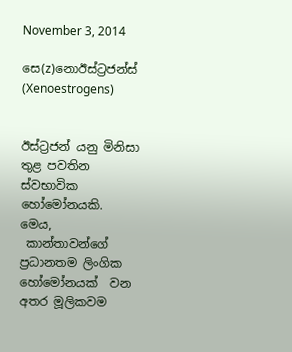November 3, 2014

සෙ(z)නොඊස්ට්‍රජන්ස් (Xenoestrogens)


ඊස්ට්‍රජන් යනු මිනිසා තුළ පවතින ස්වභාවික හෝමෝනයකි.  මෙය,
 කාන්තාවන්ගේ ප්‍රධානතම ලිංගික හෝමෝනයක්  වන අතර මූලිකවම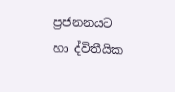ප්‍රජනනයට හා ද්විතීයික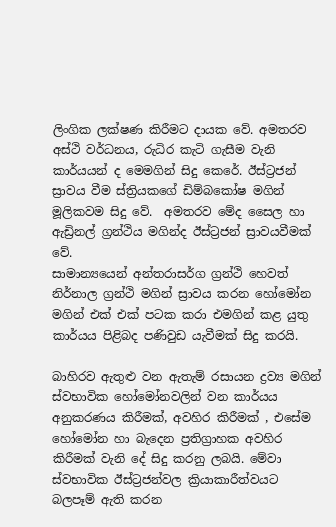ලිංගික ලක්ෂණ කිරීමට දායක වේ. අමතරව අස්ථි වර්ධනය, රුධිර කැටි ගැසීම වැනි කාර්යයන් ද මෙමගින් සිදු කෙරේ. ඊස්ට්‍රජන් ස්‍රාවය වීම ස්ත්‍රියකගේ ඩිම්බකෝෂ මගින් මූලිකවම සිදු වේ.  අමතරව මේද සෛල හා ඇඩ්‍රිනල් ග්‍රන්ථිය මගින්ද ඊස්ට්‍රජන් ස්‍රාවයවීමක් වේ.
සාමාන්‍යයෙන් අන්තරාසර්ග ග්‍රන්ථි හෙවත් නිර්නාල ග්‍රන්ථි මගින් ස්‍රාවය කරන හෝමෝන මගින් එක් එක් පටක කරා එමගින් කළ යුතු කාර්යය පිළිබද පණිවුඩ යැවීමක් සිදු කරයි.

බාහිරව ඇතුළු වන ඇතැම් රසායන ද්‍රව්‍ය මගින් ස්වභාවික හෝමෝනවලින් වන කාර්යය අනුකරණය කිරීමක්, අවහිර කිරීමක් , එසේම හෝමෝන හා බැදෙන ප්‍රතිග්‍රාහක අවහිර කිරීමක් වැනි දේ සිදු කරනු ලබයි. මේවා ස්වභාවික ඊස්ට්‍රජන්වල ක්‍රියාකාරීත්වයට බලපෑම් ඇති කරන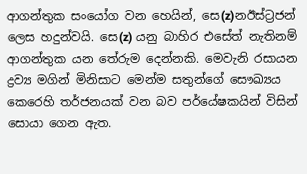ආගන්තුක ‍සංයෝග වන හෙයින්, සෙ(z)නඊස්ට්‍රජන් ලෙස හදුන්වයි. සෙ(z) යනු බාහිර එසේත් නැතිනම් ආගන්තුක යන තේරුම දෙන්නකි. මෙවැනි රසායන ද්‍රව්‍ය මගින් මිනිසාට මෙන්ම සතුන්ගේ සෞඛ්‍යය කෙරෙහි තර්ජනයක් වන බව ‍පර්යේෂකයින් විසින් සොයා ගෙන ඇත.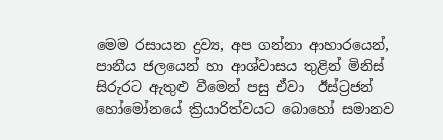මෙම රසායන ද්‍රව්‍ය, අප ගන්නා ආහාරයෙන්, පානීය ජලයෙන් හා ආශ්වාසය තුළින් මිනිස් සිරුරට ඇතුළු වීමෙන් පසු ඒවා  ඊස්ට්‍රජන් හෝමෝනයේ ක්‍රියාරිත්වයට බොහෝ සමානව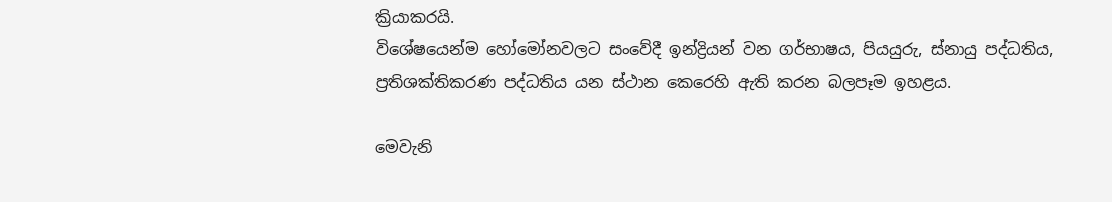ක්‍රියාකරයි.
විශේෂයෙන්ම හෝමෝනවලට සංවේදී ඉන්ද්‍රියන් වන ගර්භාෂය, පියයුරු, ස්නායු පද්ධතිය, ප්‍රතිශක්තිකරණ පද්ධතිය යන ස්ථාන කෙරෙහි ඇති කරන බලපෑම ඉහළය.

මෙවැනි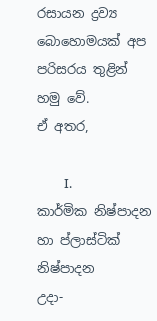රසායන ද්‍රව්‍ය බොහොමයක් අප පරිසරය තුළින් හමු වේ.
ඒ අතර,

         I.            කාර්මික නිෂ්පාදන හා ප්ලාස්ටික් නිෂ්පාදන                                                                                           උදා-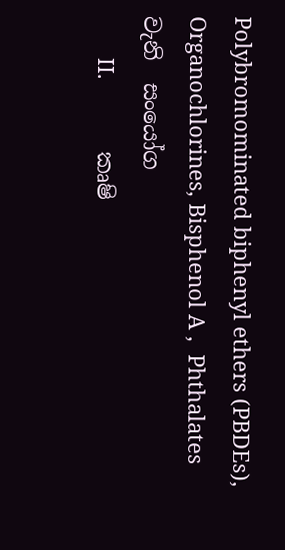Polybromominated biphenyl ethers (PBDEs), Organochlorines, Bisphenol A ,  Phthalates                   වැනි  සංයෝග
       II.            කෘෂි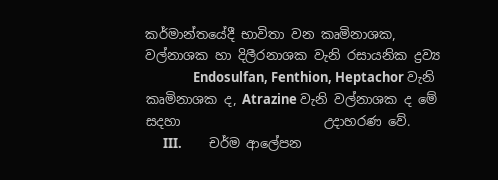කර්මාන්තයේදී භාවිතා වන කෘමිනාශක, වල්නාශක හා දිලීරනාශක වැනි රසායනික ද්‍රව්‍ය
                Endosulfan, Fenthion, Heptachor වැනි කෘමිනාශක ද, Atrazine වැනි වල්නාශක ද මේ සදහා                      උදාහරණ වේ.
      III.         චර්ම ආලේපන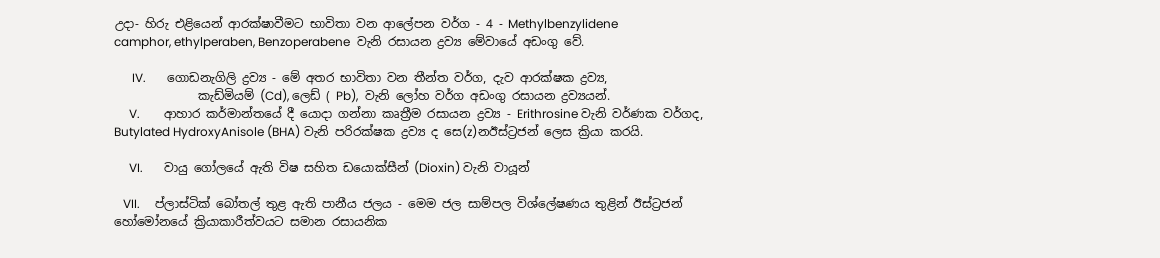උදා- හිරු එළියෙන් ආරක්ෂාවීමට භාවිතා වන ආලේපන වර්ග - 4 - Methylbenzylidene                               camphor, ethylperaben, Benzoperabene  වැනි රසායන ද්‍රව්‍ය මේවායේ අඩංගු වේ.

      IV.       ගොඩනැගිලි ද්‍රව්‍ය - මේ අතර භාවිතා වන තීන්ත වර්ග, දැව ආරක්ෂක ද්‍රව්‍ය,
              කැඩ්මියම් (Cd), ලෙඩ් ( Pb),  වැනි ලෝහ වර්ග අඩංගු රසායන ද්‍රව්‍යයන්.
     V.        ආහාර කර්මාන්තයේ දී යොදා ගන්නා කෘත්‍රීම රසායන ද්‍රව්‍ය - Erithrosine වැනි වර්ණක වර්ගද,                         Butylated HydroxyAnisole (BHA) වැනි පරිරක්ෂක ද්‍රව්‍ය ද සෙ(z)නඊස්ට්‍රජන් ලෙස ක්‍රියා කරයි.

     VI.       වායු ගෝලයේ ඇති විෂ සහිත ඩයොක්සීන් (Dioxin) වැනි වායූන්

   VII.     ප්ලාස්ටික් බෝතල් තුළ ඇති පානීය ජලය - මෙම ජල සාම්පල විශ්ලේෂණය තුළින් ඊස්ට්‍රජන්                           හෝමෝනයේ ක්‍රියාකාරීත්වයට සමාන රසායනික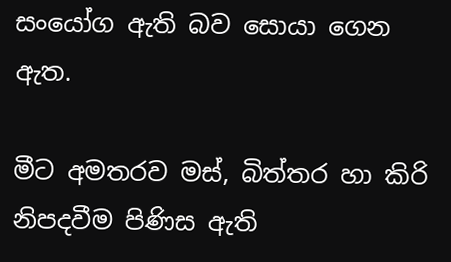සංයෝග ඇති බව සොයා ගෙන ඇත.

මීට අමතරව මස්, බිත්තර හා කිරි නිපදවීම පිණිස ඇති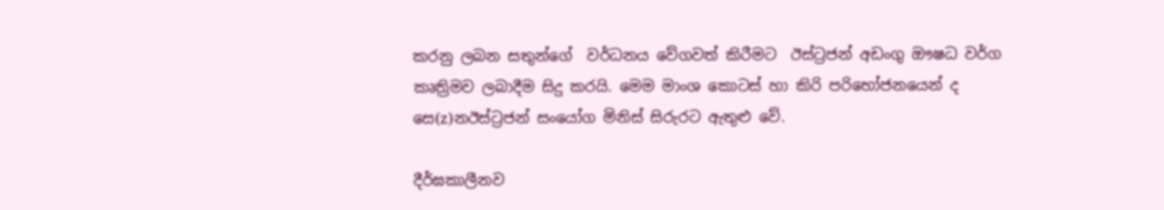කරනු ලබන සතුන්ගේ  වර්ධනය වේගවත් කිරීමට  ඊස්ට්‍රජන් අඩංගු ඖෂධ වර්ග කෘත්‍රිමව ලබාදීම සිදු කරයි. මෙම මාංශ කොටස් හා කිරි පරිභෝජනයෙන් ද සෙ(z)නඊස්ට්‍රජන් සංයෝග මිනිස් සිරුරට ඇතුළු වේ.

දීර්ඝකාලීනව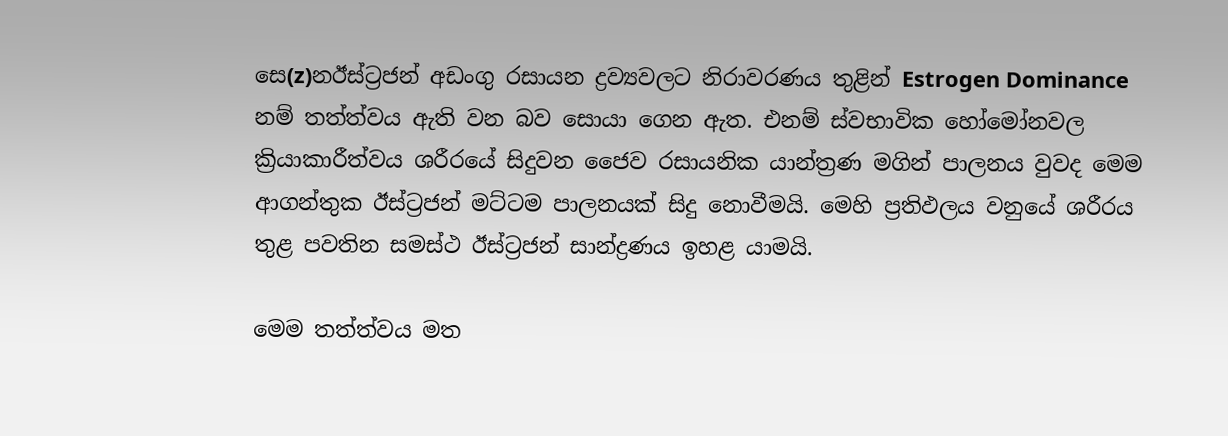සෙ(z)නඊස්ට්‍රජන් අඩංගු රසායන ද්‍රව්‍යවලට නිරාවරණය තුළින් Estrogen Dominance  නම් තත්ත්වය ඇති වන බව සොයා ගෙන ඇත. එනම් ස්වභාවික හෝමෝනවල ක්‍රියාකාරීත්වය ශරීරයේ සිදුවන ජෛව රසායනික යාන්ත්‍රණ මගින් පාලනය වුවද මෙම ආගන්තුක ඊස්ට්‍රජන් මට්ටම පාලනයක් සිදු නොවීමයි. මෙහි ප්‍රතිඵලය වනුයේ ශරීරය තුළ පවතින සමස්ථ ඊස්ට්‍රජන් සාන්ද්‍රණය ඉහළ යාමයි.

මෙම තත්ත්වය මත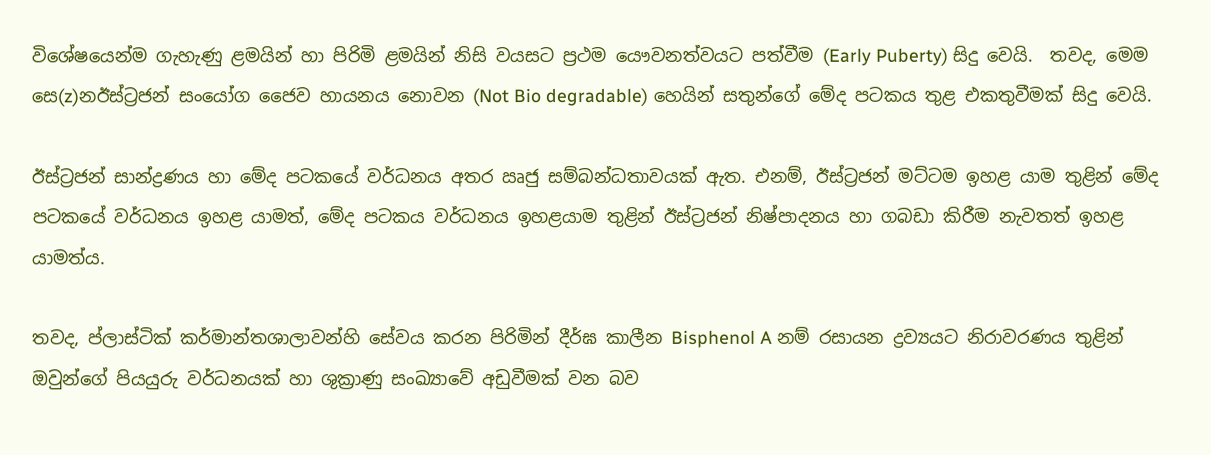විශේෂයෙන්ම ගැහැණු ළමයින් හා පිරිමි ළමයින් නිසි වයසට ප්‍රථම යෞවනත්වයට පත්වීම (Early Puberty) සිදු වෙයි.  තවද, මෙම සෙ(z)නඊස්ට්‍රජන් සංයෝග ජෛව හායනය නොවන (Not Bio degradable) හෙයින් සතුන්ගේ මේද පටකය තුළ එකතුවීමක් සිදු වෙයි.

ඊස්ට්‍රජන් සාන්ද්‍රණය හා මේද පටකයේ වර්ධනය අතර ඍජු සම්බන්ධතාවයක් ඇත. එනම්, ඊස්ට්‍රජන් මට්ටම ඉහළ යාම තුළින් මේද පටකයේ වර්ධනය ඉහළ යාමත්, මේද පටකය වර්ධනය ඉහළයාම තුළින් ඊස්ට්‍රජන් නිෂ්පාදනය හා ගබඩා කිරීම නැවතත් ඉහළ යාමත්ය.

තවද, ප්ලාස්ටික් කර්මාන්තශාලාවන්හි සේවය කරන පිරිමින් දීර්ඝ කාලීන Bisphenol A නම් රසායන ද්‍රව්‍යයට නිරාවරණය තුළින් ඔවුන්ගේ පියයුරු වර්ධනයක් හා ශුක්‍රාණු සංඛ්‍යාවේ අඩුවීමක් වන බව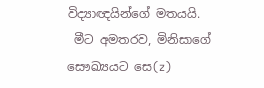විද්‍යාඥයින්ගේ මතයයි.
 මීට අමතරව, මිනිසාගේ සෞඛ්‍යයට සෙ(z)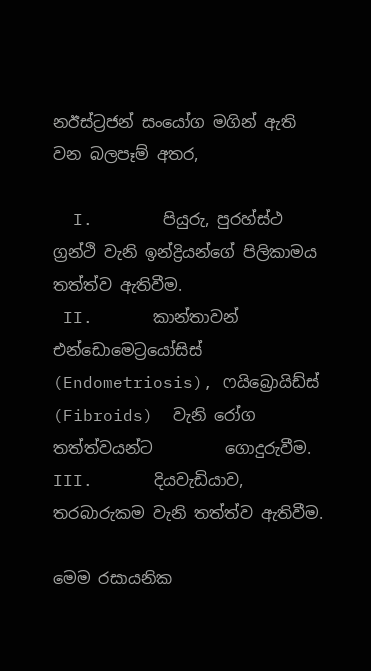නඊස්ට්‍රජන් සංයෝග මගින් ඇති වන බලපෑම් අතර,

  I.       පියුරු, පුරහ්ස්ථ ග්‍රන්ථි වැනි ඉන්ද්‍රියන්ගේ පිලිකාමය තත්ත්ව ඇතිවීම.
 II.      කාන්තාවන් එන්ඩොමෙට්‍රයෝසිස් (Endometriosis), ෆයිබ්‍රොයිඩ්ස් (Fibroids)  වැනි රෝග තත්ත්වයන්ට         ගොදුරුවීම.
III.      දියවැඩියාව, තරබාරුකම වැනි තත්ත්ව ඇතිවීම.

මෙම රසායනික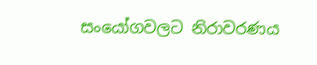සංයෝගවලට නිරාවරණය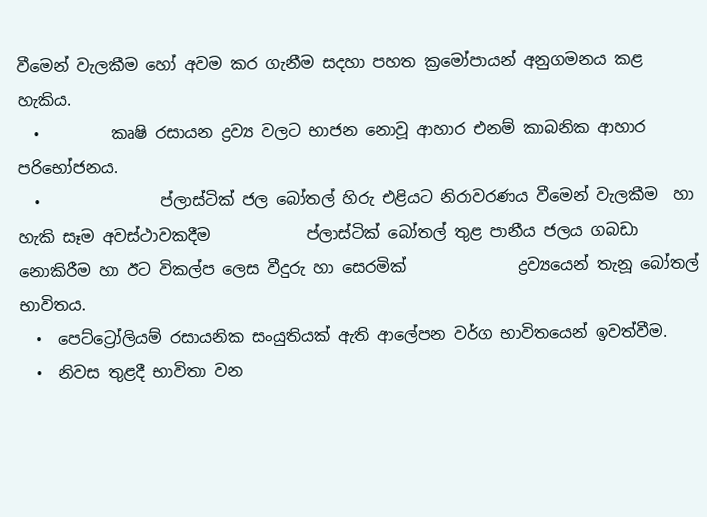වීමෙන් වැලකීම හෝ අවම කර ගැනීම සදහා පහත ක්‍රමෝපායන් අනුගමනය කළ හැකිය.
  •         කෘෂි රසායන ද්‍රව්‍ය වලට භාජන නොවූ ආහාර එනම් කාබනික ආහාර පරිභෝජනය.
  •               ප්ලාස්ටික් ජල බෝතල් හිරු එළියට නිරාවරණය වීමෙන් වැලකීම  හා හැකි සෑම අවස්ථාවකදීම            ප්ලාස්ටික් බෝතල් තුළ පානීය ජලය ගබඩා නොකිරීම හා ඊට විකල්ප ලෙස වීදුරු හා සෙරමික්              ද්‍රව්‍යයෙන් තැනූ බෝතල් භාවිතය.
  •  පෙට්ට්‍රෝලියම් රසායනික සංයුතියක් ඇති ආලේපන වර්ග භාවිතයෙන් ඉවත්වීම.
  •  නිවස තුළදී භාවිතා වන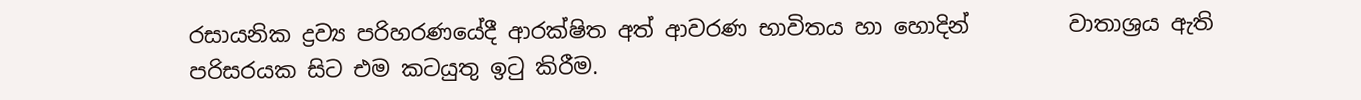රසායනික ද්‍රව්‍ය පරිහරණයේදී ආරක්ෂිත අත් ආවරණ භාවිතය හා හොදින්         වාතාශ්‍රය ඇති පරිසරයක සිට එම කටයුතු ඉටු කිරීම.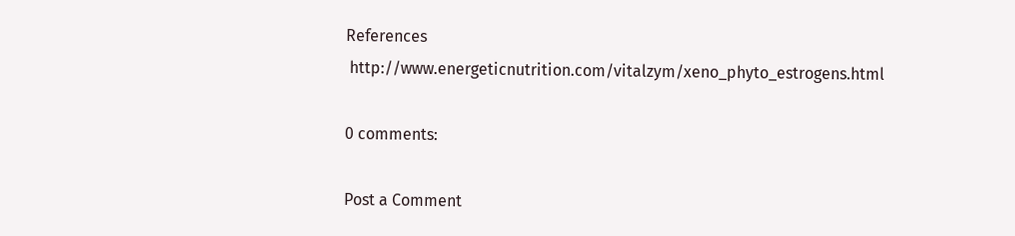References
 http://www.energeticnutrition.com/vitalzym/xeno_phyto_estrogens.html

0 comments:

Post a Comment